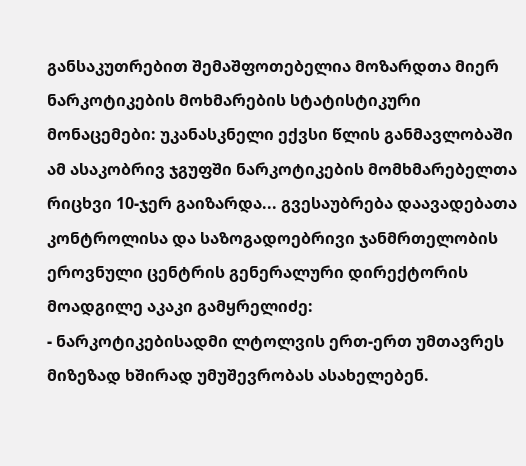განსაკუთრებით შემაშფოთებელია მოზარდთა მიერ ნარკოტიკების მოხმარების სტატისტიკური მონაცემები: უკანასკნელი ექვსი წლის განმავლობაში ამ ასაკობრივ ჯგუფში ნარკოტიკების მომხმარებელთა რიცხვი 10-ჯერ გაიზარდა... გვესაუბრება დაავადებათა კონტროლისა და საზოგადოებრივი ჯანმრთელობის ეროვნული ცენტრის გენერალური დირექტორის მოადგილე აკაკი გამყრელიძე:
- ნარკოტიკებისადმი ლტოლვის ერთ-ერთ უმთავრეს მიზეზად ხშირად უმუშევრობას ასახელებენ.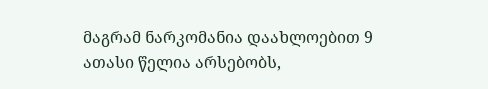მაგრამ ნარკომანია დაახლოებით 9 ათასი წელია არსებობს,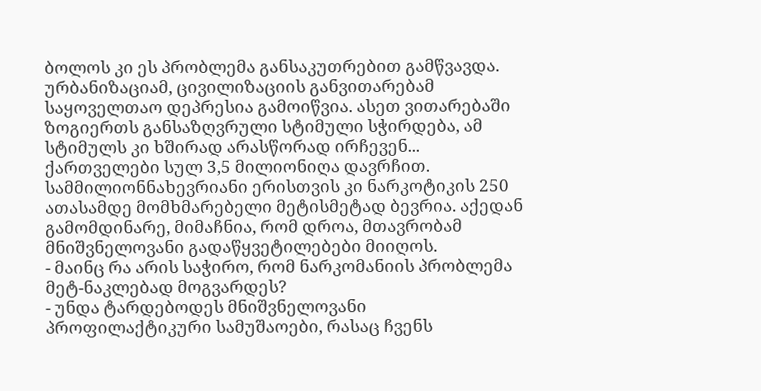ბოლოს კი ეს პრობლემა განსაკუთრებით გამწვავდა. ურბანიზაციამ, ცივილიზაციის განვითარებამ საყოველთაო დეპრესია გამოიწვია. ასეთ ვითარებაში ზოგიერთს განსაზღვრული სტიმული სჭირდება, ამ სტიმულს კი ხშირად არასწორად ირჩევენ...
ქართველები სულ 3,5 მილიონიღა დავრჩით. სამმილიონნახევრიანი ერისთვის კი ნარკოტიკის 250 ათასამდე მომხმარებელი მეტისმეტად ბევრია. აქედან გამომდინარე, მიმაჩნია, რომ დროა, მთავრობამ მნიშვნელოვანი გადაწყვეტილებები მიიღოს.
- მაინც რა არის საჭირო, რომ ნარკომანიის პრობლემა მეტ-ნაკლებად მოგვარდეს?
- უნდა ტარდებოდეს მნიშვნელოვანი პროფილაქტიკური სამუშაოები, რასაც ჩვენს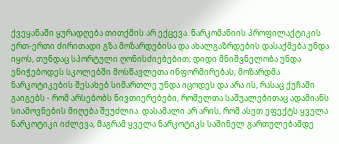ქვეყანაში ყურადღება თითქმის არ ექცევა. ნარკომანიის პროფილაქტიკის ერთ-ერთი ძირითადი გზა მოზარდებისა და ახალგაზრდების დასაქმება უნდა იყოს, თუნდაც სპორტული ღონისძიებებით; დიდი მნიშვნელობა უნდა ენიჭებოდეს სკოლებში მოსწავლეთა ინფორმირებას; მოზარდმა ნარკოტიკების შესახებ სიმართლე უნდა იცოდეს და არა ის, რასაც ქუჩაში გაიგებს - რომ არსებობს ნივთიერებები, რომელთა საშუალებითაც ადამიანს სიამოვნების მიღება შეუძლია. დასამალი არ არის, რომ ასეთ ეფექტს ყველა ნარკოტიკი იძლევა, მაგრამ ყველა ნარკოტიკს საშინელ გართულებამდე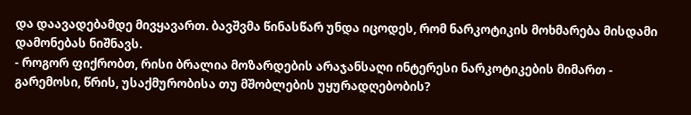და დაავადებამდე მივყავართ. ბავშვმა წინასწარ უნდა იცოდეს, რომ ნარკოტიკის მოხმარება მისდამი დამონებას ნიშნავს.
- როგორ ფიქრობთ, რისი ბრალია მოზარდების არაჯანსაღი ინტერესი ნარკოტიკების მიმართ - გარემოსი, წრის, უსაქმურობისა თუ მშობლების უყურადღებობის?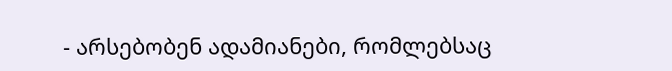- არსებობენ ადამიანები, რომლებსაც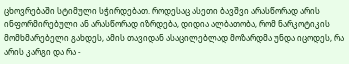ცხოვრებაში სტიმული სჭირდებათ. როდესაც ასეთი ბავშვი არასწორად არის ინფორმირებული ან არასწორად იზრდება, დიდია ალბათობა, რომ ნარკოტიკის მომხმარებელი გახდეს, ამის თავიდან ასაცილებლად მოზარდმა უნდა იცოდეს, რა არის კარგი და რა -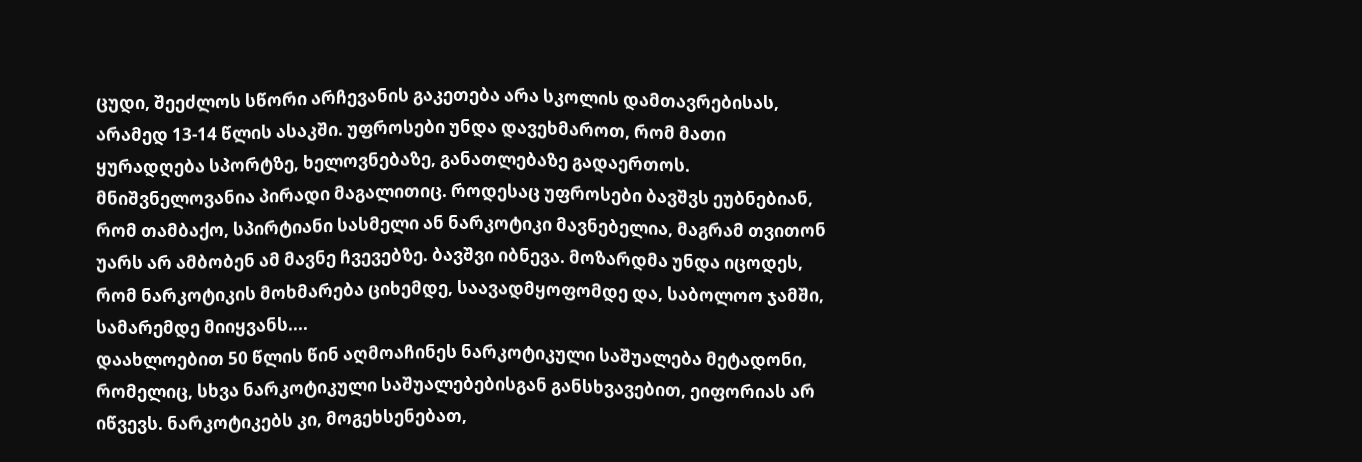ცუდი, შეეძლოს სწორი არჩევანის გაკეთება არა სკოლის დამთავრებისას, არამედ 13-14 წლის ასაკში. უფროსები უნდა დავეხმაროთ, რომ მათი ყურადღება სპორტზე, ხელოვნებაზე, განათლებაზე გადაერთოს. მნიშვნელოვანია პირადი მაგალითიც. როდესაც უფროსები ბავშვს ეუბნებიან, რომ თამბაქო, სპირტიანი სასმელი ან ნარკოტიკი მავნებელია, მაგრამ თვითონ უარს არ ამბობენ ამ მავნე ჩვევებზე. ბავშვი იბნევა. მოზარდმა უნდა იცოდეს, რომ ნარკოტიკის მოხმარება ციხემდე, საავადმყოფომდე და, საბოლოო ჯამში, სამარემდე მიიყვანს....
დაახლოებით 50 წლის წინ აღმოაჩინეს ნარკოტიკული საშუალება მეტადონი, რომელიც, სხვა ნარკოტიკული საშუალებებისგან განსხვავებით, ეიფორიას არ იწვევს. ნარკოტიკებს კი, მოგეხსენებათ,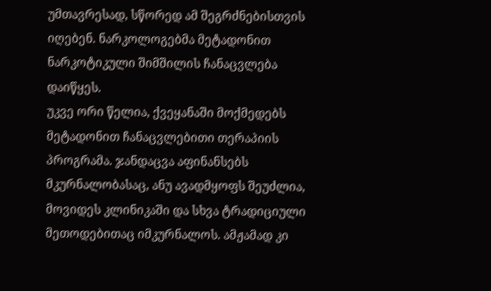უმთავრესად, სწორედ ამ შეგრძნებისთვის იღებენ. ნარკოლოგებმა მეტადონით ნარკოტიკული შიმშილის ჩანაცვლება დაიწყეს.
უკვე ორი წელია, ქვეყანაში მოქმედებს მეტადონით ჩანაცვლებითი თერაპიის პროგრამა. ჯანდაცვა აფინანსებს მკურნალობასაც, ანუ ავადმყოფს შეუძლია, მოვიდეს კლინიკაში და სხვა ტრადიციული მეთოდებითაც იმკურნალოს. ამჟამად კი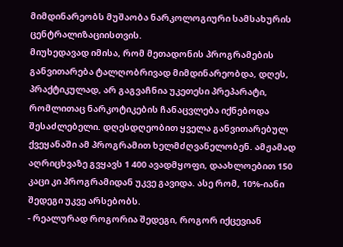მიმდინარეობს მუშაობა ნარკოლოგიური სამსახურის ცენტრალიზაციისთვის.
მიუხედავად იმისა, რომ მეთადონის პროგრამების განვითარება ტალღობრივად მიმდინარეობდა, დღეს, პრაქტიკულად, არ გაგვაჩნია უკეთესი პრეპარატი, რომლითაც ნარკოტიკების ჩანაცვლება იქნებოდა შესაძლებელი. დღესდღეობით ყველა განვითარებულ ქვეყანაში ამ პროგრამით ხელმძღვანელობენ. ამჟამად აღრიცხვაზე გვყავს 1 400 ავადმყოფი, დაახლოებით 150 კაცი კი პროგრამიდან უკვე გავიდა. ასე რომ, 10%-იანი შედეგი უკვე არსებობს.
- რეალურად როგორია შედეგი, როგორ იქცევიან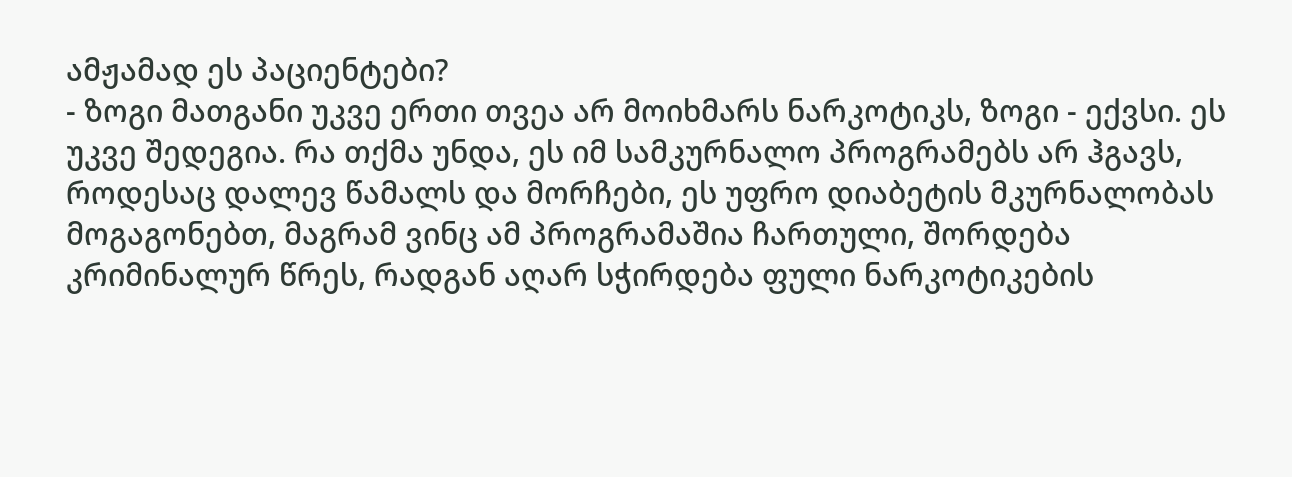ამჟამად ეს პაციენტები?
- ზოგი მათგანი უკვე ერთი თვეა არ მოიხმარს ნარკოტიკს, ზოგი - ექვსი. ეს უკვე შედეგია. რა თქმა უნდა, ეს იმ სამკურნალო პროგრამებს არ ჰგავს, როდესაც დალევ წამალს და მორჩები, ეს უფრო დიაბეტის მკურნალობას მოგაგონებთ, მაგრამ ვინც ამ პროგრამაშია ჩართული, შორდება კრიმინალურ წრეს, რადგან აღარ სჭირდება ფული ნარკოტიკების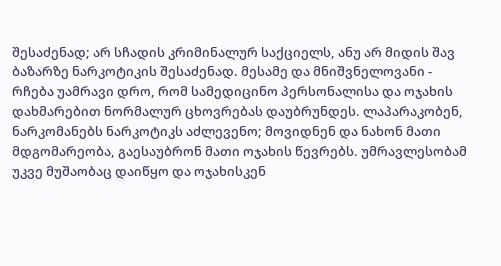შესაძენად; არ სჩადის კრიმინალურ საქციელს, ანუ არ მიდის შავ ბაზარზე ნარკოტიკის შესაძენად. მესამე და მნიშვნელოვანი - რჩება უამრავი დრო, რომ სამედიცინო პერსონალისა და ოჯახის დახმარებით ნორმალურ ცხოვრებას დაუბრუნდეს. ლაპარაკობენ, ნარკომანებს ნარკოტიკს აძლევენო; მოვიდნენ და ნახონ მათი მდგომარეობა, გაესაუბრონ მათი ოჯახის წევრებს. უმრავლესობამ უკვე მუშაობაც დაიწყო და ოჯახისკენ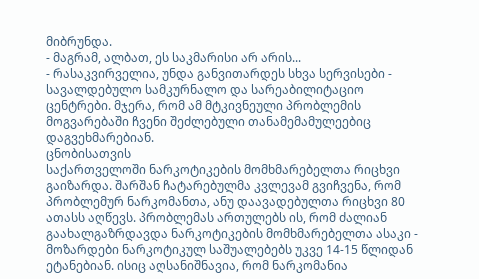მიბრუნდა.
- მაგრამ, ალბათ, ეს საკმარისი არ არის...
- რასაკვირველია, უნდა განვითარდეს სხვა სერვისები - სავალდებულო სამკურნალო და სარეაბილიტაციო ცენტრები. მჯერა, რომ ამ მტკივნეული პრობლემის მოგვარებაში ჩვენი შეძლებული თანამემამულეებიც დაგვეხმარებიან.
ცნობისათვის
საქართველოში ნარკოტიკების მომხმარებელთა რიცხვი გაიზარდა. შარშან ჩატარებულმა კვლევამ გვიჩვენა, რომ პრობლემურ ნარკომანთა, ანუ დაავადებულთა რიცხვი 80 ათასს აღწევს. პრობლემას ართულებს ის, რომ ძალიან გაახალგაზრდავდა ნარკოტიკების მომხმარებელთა ასაკი - მოზარდები ნარკოტიკულ საშუალებებს უკვე 14-15 წლიდან ეტანებიან. ისიც აღსანიშნავია, რომ ნარკომანია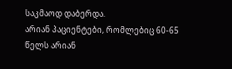საკმაოდ დაბერდა.
არიან პაციენტები, რომლებიც 60-65 წელს არიან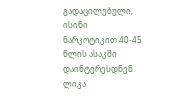გადაცილებული, ისინი ნარკოტიკით 40-45 წლის ასაკში დაინტერესდნენ.
ლიკა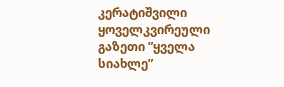კერატიშვილი
ყოველკვირეული გაზეთი ”ყველა სიახლე”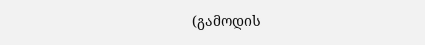(გამოდის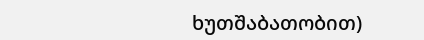ხუთშაბათობით)